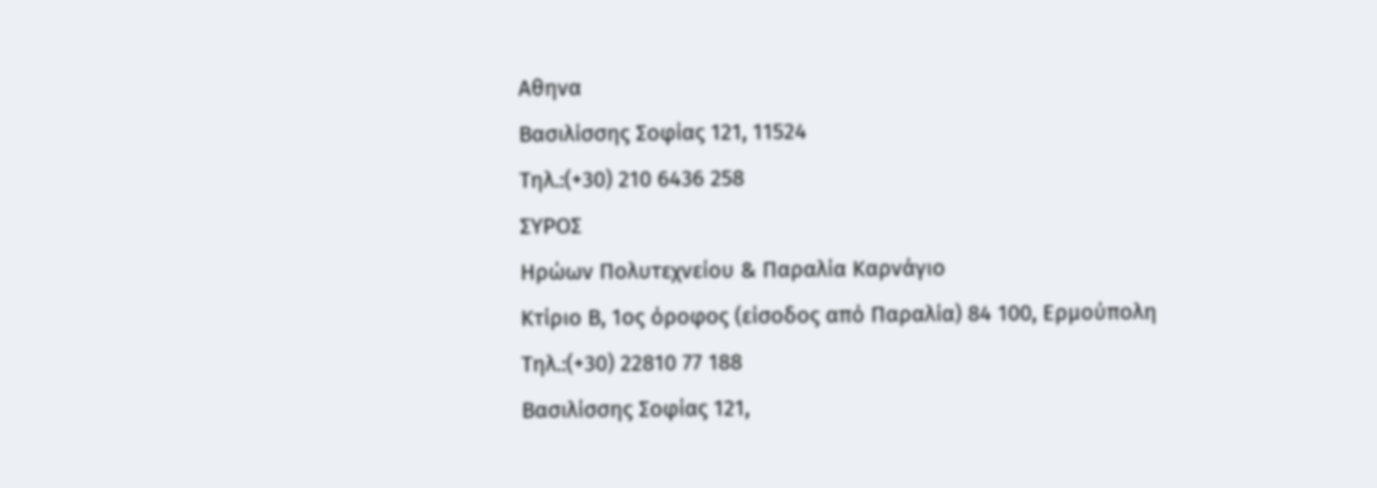Αθηνα
Βασιλίσσης Σοφίας 121, 11524
Τηλ.:(+30) 210 6436 258
ΣΥΡΟΣ
Ηρώων Πολυτεχνείου & Παραλία Καρνάγιο
Κτίριο Β, 1ος όροφος (είσοδος από Παραλία) 84 100, Ερμούπολη
Τηλ.:(+30) 22810 77 188
Βασιλίσσης Σοφίας 121,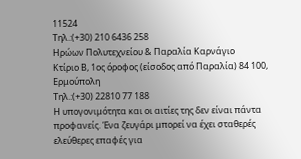11524
Τηλ.:(+30) 210 6436 258
Ηρώων Πολυτεχνείου & Παραλία Καρνάγιο
Κτίριο Β, 1ος όροφος (είσοδος από Παραλία) 84 100, Ερμούπολη
Τηλ.:(+30) 22810 77 188
Η υπογονιμότητα και οι αιτίες της δεν είναι πάντα προφανείς. Ένα ζευγάρι μπορεί να έχει σταθερές ελεύθερες επαφές για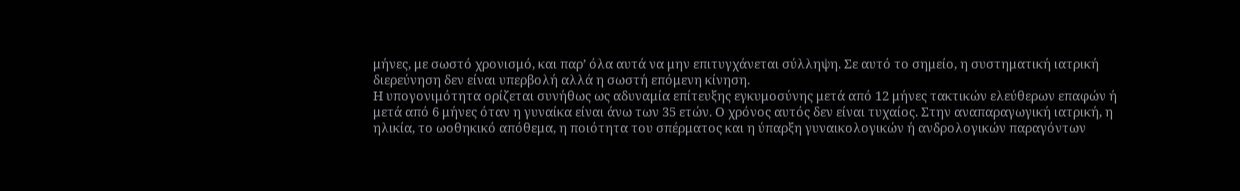μήνες, με σωστό χρονισμό, και παρ’ όλα αυτά να μην επιτυγχάνεται σύλληψη. Σε αυτό το σημείο, η συστηματική ιατρική διερεύνηση δεν είναι υπερβολή αλλά η σωστή επόμενη κίνηση.
Η υπογονιμότητα ορίζεται συνήθως ως αδυναμία επίτευξης εγκυμοσύνης μετά από 12 μήνες τακτικών ελεύθερων επαφών ή μετά από 6 μήνες όταν η γυναίκα είναι άνω των 35 ετών. Ο χρόνος αυτός δεν είναι τυχαίος. Στην αναπαραγωγική ιατρική, η ηλικία, το ωοθηκικό απόθεμα, η ποιότητα του σπέρματος και η ύπαρξη γυναικολογικών ή ανδρολογικών παραγόντων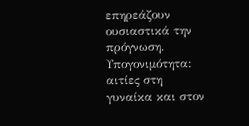επηρεάζουν ουσιαστικά την πρόγνωση.
Υπογονιμότητα: αιτίες στη γυναίκα και στον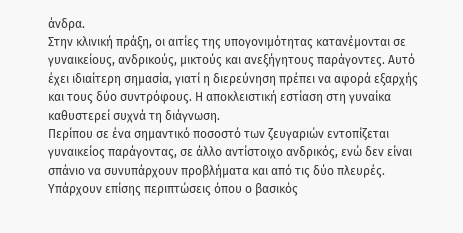άνδρα.
Στην κλινική πράξη, οι αιτίες της υπογονιμότητας κατανέμονται σε γυναικείους, ανδρικούς, μικτούς και ανεξήγητους παράγοντες. Αυτό έχει ιδιαίτερη σημασία, γιατί η διερεύνηση πρέπει να αφορά εξαρχής και τους δύο συντρόφους. Η αποκλειστική εστίαση στη γυναίκα καθυστερεί συχνά τη διάγνωση.
Περίπου σε ένα σημαντικό ποσοστό των ζευγαριών εντοπίζεται γυναικείος παράγοντας, σε άλλο αντίστοιχο ανδρικός, ενώ δεν είναι σπάνιο να συνυπάρχουν προβλήματα και από τις δύο πλευρές. Υπάρχουν επίσης περιπτώσεις όπου ο βασικός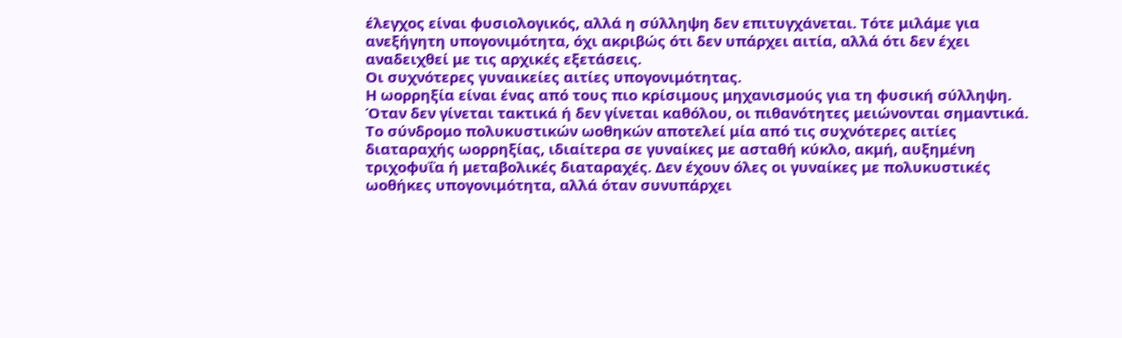έλεγχος είναι φυσιολογικός, αλλά η σύλληψη δεν επιτυγχάνεται. Τότε μιλάμε για ανεξήγητη υπογονιμότητα, όχι ακριβώς ότι δεν υπάρχει αιτία, αλλά ότι δεν έχει αναδειχθεί με τις αρχικές εξετάσεις.
Οι συχνότερες γυναικείες αιτίες υπογονιμότητας.
Η ωορρηξία είναι ένας από τους πιο κρίσιμους μηχανισμούς για τη φυσική σύλληψη. Όταν δεν γίνεται τακτικά ή δεν γίνεται καθόλου, οι πιθανότητες μειώνονται σημαντικά. Το σύνδρομο πολυκυστικών ωοθηκών αποτελεί μία από τις συχνότερες αιτίες διαταραχής ωορρηξίας, ιδιαίτερα σε γυναίκες με ασταθή κύκλο, ακμή, αυξημένη τριχοφυΐα ή μεταβολικές διαταραχές. Δεν έχουν όλες οι γυναίκες με πολυκυστικές ωοθήκες υπογονιμότητα, αλλά όταν συνυπάρχει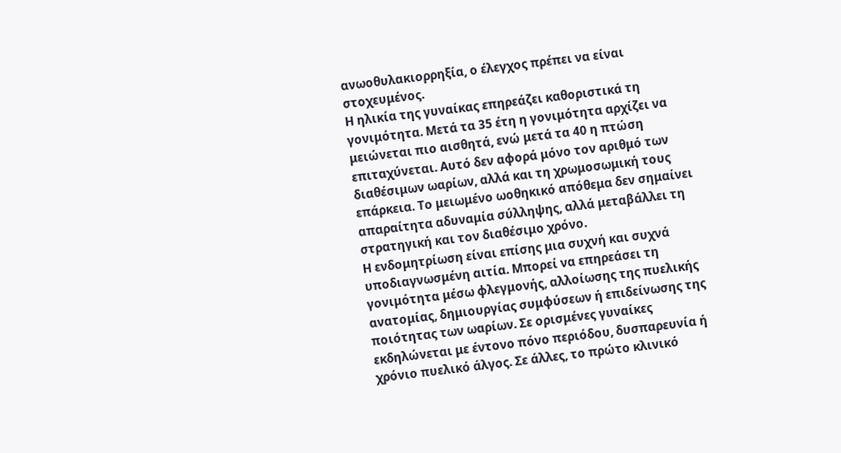ανωοθυλακιορρηξία, ο έλεγχος πρέπει να είναι στοχευμένος.
Η ηλικία της γυναίκας επηρεάζει καθοριστικά τη γονιμότητα. Μετά τα 35 έτη η γονιμότητα αρχίζει να μειώνεται πιο αισθητά, ενώ μετά τα 40 η πτώση επιταχύνεται. Αυτό δεν αφορά μόνο τον αριθμό των διαθέσιμων ωαρίων, αλλά και τη χρωμοσωμική τους επάρκεια. Το μειωμένο ωοθηκικό απόθεμα δεν σημαίνει απαραίτητα αδυναμία σύλληψης, αλλά μεταβάλλει τη στρατηγική και τον διαθέσιμο χρόνο.
Η ενδομητρίωση είναι επίσης μια συχνή και συχνά υποδιαγνωσμένη αιτία. Μπορεί να επηρεάσει τη γονιμότητα μέσω φλεγμονής, αλλοίωσης της πυελικής ανατομίας, δημιουργίας συμφύσεων ή επιδείνωσης της ποιότητας των ωαρίων. Σε ορισμένες γυναίκες εκδηλώνεται με έντονο πόνο περιόδου, δυσπαρευνία ή χρόνιο πυελικό άλγος. Σε άλλες, το πρώτο κλινικό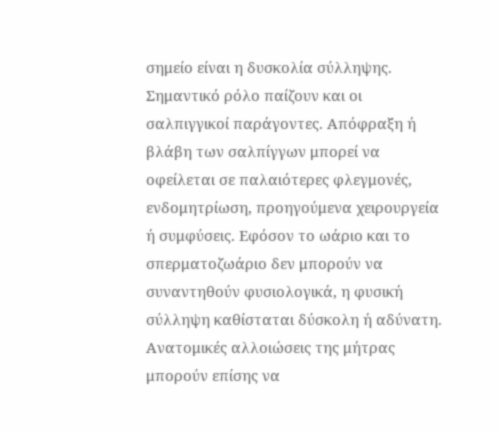σημείο είναι η δυσκολία σύλληψης.
Σημαντικό ρόλο παίζουν και οι σαλπιγγικοί παράγοντες. Απόφραξη ή βλάβη των σαλπίγγων μπορεί να οφείλεται σε παλαιότερες φλεγμονές, ενδομητρίωση, προηγούμενα χειρουργεία ή συμφύσεις. Εφόσον το ωάριο και το σπερματοζωάριο δεν μπορούν να συναντηθούν φυσιολογικά, η φυσική σύλληψη καθίσταται δύσκολη ή αδύνατη.
Ανατομικές αλλοιώσεις της μήτρας μπορούν επίσης να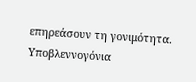επηρεάσουν τη γονιμότητα. Υποβλεννογόνια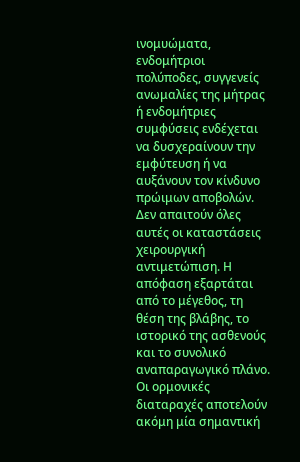ινομυώματα, ενδομήτριοι πολύποδες, συγγενείς ανωμαλίες της μήτρας ή ενδομήτριες συμφύσεις ενδέχεται να δυσχεραίνουν την εμφύτευση ή να αυξάνουν τον κίνδυνο πρώιμων αποβολών. Δεν απαιτούν όλες αυτές οι καταστάσεις χειρουργική αντιμετώπιση. Η απόφαση εξαρτάται από το μέγεθος, τη θέση της βλάβης, το ιστορικό της ασθενούς και το συνολικό αναπαραγωγικό πλάνο.
Οι ορμονικές διαταραχές αποτελούν ακόμη μία σημαντική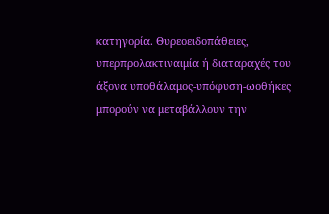κατηγορία. Θυρεοειδοπάθειες, υπερπρολακτιναιμία ή διαταραχές του άξονα υποθάλαμος-υπόφυση-ωοθήκες μπορούν να μεταβάλλουν την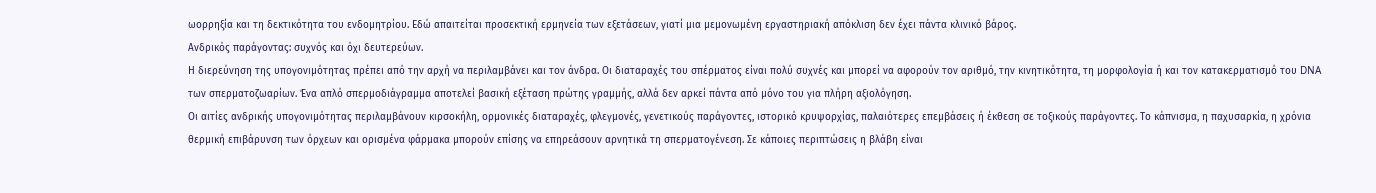ωορρηξία και τη δεκτικότητα του ενδομητρίου. Εδώ απαιτείται προσεκτική ερμηνεία των εξετάσεων, γιατί μια μεμονωμένη εργαστηριακή απόκλιση δεν έχει πάντα κλινικό βάρος.
Ανδρικός παράγοντας: συχνός και όχι δευτερεύων.
Η διερεύνηση της υπογονιμότητας πρέπει από την αρχή να περιλαμβάνει και τον άνδρα. Οι διαταραχές του σπέρματος είναι πολύ συχνές και μπορεί να αφορούν τον αριθμό, την κινητικότητα, τη μορφολογία ή και τον κατακερματισμό του DNA των σπερματοζωαρίων. Ένα απλό σπερμοδιάγραμμα αποτελεί βασική εξέταση πρώτης γραμμής, αλλά δεν αρκεί πάντα από μόνο του για πλήρη αξιολόγηση.
Οι αιτίες ανδρικής υπογονιμότητας περιλαμβάνουν κιρσοκήλη, ορμονικές διαταραχές, φλεγμονές, γενετικούς παράγοντες, ιστορικό κρυψορχίας, παλαιότερες επεμβάσεις ή έκθεση σε τοξικούς παράγοντες. Το κάπνισμα, η παχυσαρκία, η χρόνια θερμική επιβάρυνση των όρχεων και ορισμένα φάρμακα μπορούν επίσης να επηρεάσουν αρνητικά τη σπερματογένεση. Σε κάποιες περιπτώσεις η βλάβη είναι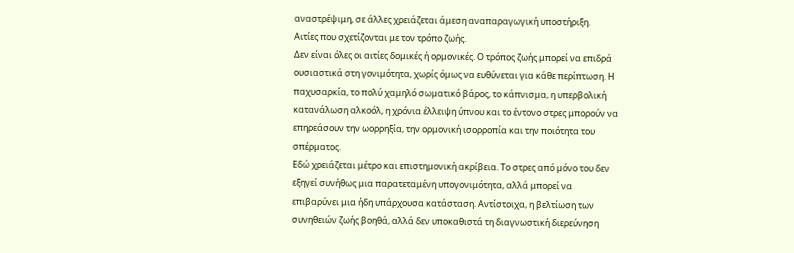αναστρέψιμη, σε άλλες χρειάζεται άμεση αναπαραγωγική υποστήριξη.
Αιτίες που σχετίζονται με τον τρόπο ζωής.
Δεν είναι όλες οι αιτίες δομικές ή ορμονικές. Ο τρόπος ζωής μπορεί να επιδρά ουσιαστικά στη γονιμότητα, χωρίς όμως να ευθύνεται για κάθε περίπτωση. Η παχυσαρκία, το πολύ χαμηλό σωματικό βάρος, το κάπνισμα, η υπερβολική κατανάλωση αλκοόλ, η χρόνια έλλειψη ύπνου και το έντονο στρες μπορούν να επηρεάσουν την ωορρηξία, την ορμονική ισορροπία και την ποιότητα του σπέρματος.
Εδώ χρειάζεται μέτρο και επιστημονική ακρίβεια. Το στρες από μόνο του δεν εξηγεί συνήθως μια παρατεταμένη υπογονιμότητα, αλλά μπορεί να επιβαρύνει μια ήδη υπάρχουσα κατάσταση. Αντίστοιχα, η βελτίωση των συνηθειών ζωής βοηθά, αλλά δεν υποκαθιστά τη διαγνωστική διερεύνηση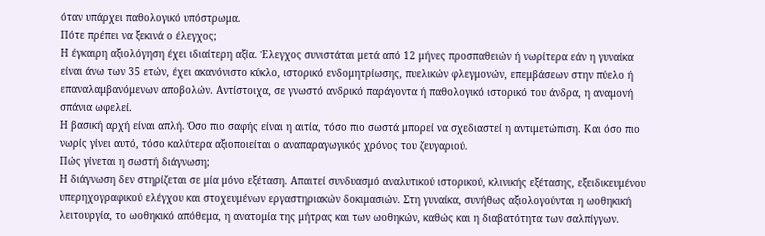όταν υπάρχει παθολογικό υπόστρωμα.
Πότε πρέπει να ξεκινά ο έλεγχος;
Η έγκαιρη αξιολόγηση έχει ιδιαίτερη αξία. Έλεγχος συνιστάται μετά από 12 μήνες προσπαθειών ή νωρίτερα εάν η γυναίκα είναι άνω των 35 ετών, έχει ακανόνιστο κύκλο, ιστορικό ενδομητρίωσης, πυελικών φλεγμονών, επεμβάσεων στην πύελο ή επαναλαμβανόμενων αποβολών. Αντίστοιχα, σε γνωστό ανδρικό παράγοντα ή παθολογικό ιστορικό του άνδρα, η αναμονή σπάνια ωφελεί.
Η βασική αρχή είναι απλή. Όσο πιο σαφής είναι η αιτία, τόσο πιο σωστά μπορεί να σχεδιαστεί η αντιμετώπιση. Και όσο πιο νωρίς γίνει αυτό, τόσο καλύτερα αξιοποιείται ο αναπαραγωγικός χρόνος του ζευγαριού.
Πώς γίνεται η σωστή διάγνωση;
Η διάγνωση δεν στηρίζεται σε μία μόνο εξέταση. Απαιτεί συνδυασμό αναλυτικού ιστορικού, κλινικής εξέτασης, εξειδικευμένου υπερηχογραφικού ελέγχου και στοχευμένων εργαστηριακών δοκιμασιών. Στη γυναίκα, συνήθως αξιολογούνται η ωοθηκική λειτουργία, το ωοθηκικό απόθεμα, η ανατομία της μήτρας και των ωοθηκών, καθώς και η διαβατότητα των σαλπίγγων.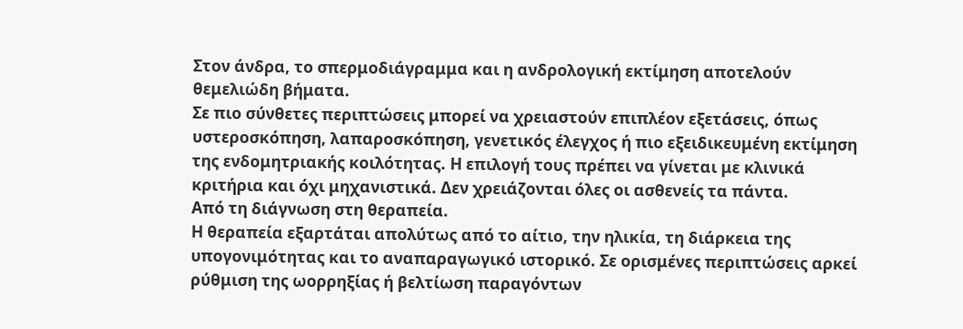Στον άνδρα, το σπερμοδιάγραμμα και η ανδρολογική εκτίμηση αποτελούν θεμελιώδη βήματα.
Σε πιο σύνθετες περιπτώσεις μπορεί να χρειαστούν επιπλέον εξετάσεις, όπως υστεροσκόπηση, λαπαροσκόπηση, γενετικός έλεγχος ή πιο εξειδικευμένη εκτίμηση της ενδομητριακής κοιλότητας. Η επιλογή τους πρέπει να γίνεται με κλινικά κριτήρια και όχι μηχανιστικά. Δεν χρειάζονται όλες οι ασθενείς τα πάντα.
Από τη διάγνωση στη θεραπεία.
Η θεραπεία εξαρτάται απολύτως από το αίτιο, την ηλικία, τη διάρκεια της υπογονιμότητας και το αναπαραγωγικό ιστορικό. Σε ορισμένες περιπτώσεις αρκεί ρύθμιση της ωορρηξίας ή βελτίωση παραγόντων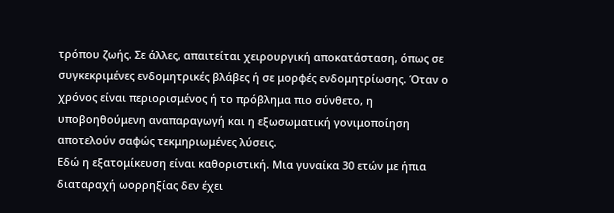τρόπου ζωής. Σε άλλες, απαιτείται χειρουργική αποκατάσταση, όπως σε συγκεκριμένες ενδομητρικές βλάβες ή σε μορφές ενδομητρίωσης. Όταν ο χρόνος είναι περιορισμένος ή το πρόβλημα πιο σύνθετο, η υποβοηθούμενη αναπαραγωγή και η εξωσωματική γονιμοποίηση αποτελούν σαφώς τεκμηριωμένες λύσεις.
Εδώ η εξατομίκευση είναι καθοριστική. Μια γυναίκα 30 ετών με ήπια διαταραχή ωορρηξίας δεν έχει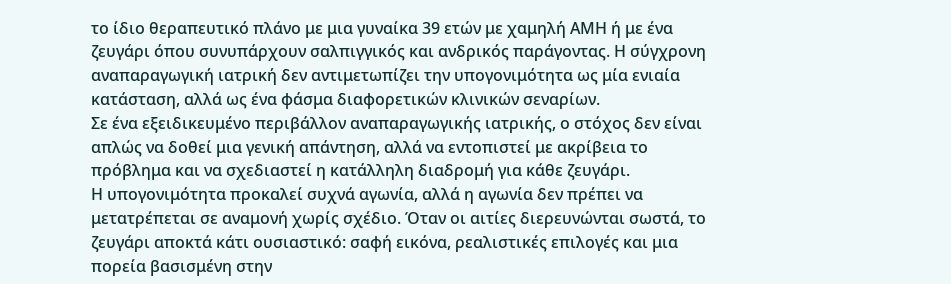το ίδιο θεραπευτικό πλάνο με μια γυναίκα 39 ετών με χαμηλή ΑΜΗ ή με ένα ζευγάρι όπου συνυπάρχουν σαλπιγγικός και ανδρικός παράγοντας. Η σύγχρονη αναπαραγωγική ιατρική δεν αντιμετωπίζει την υπογονιμότητα ως μία ενιαία κατάσταση, αλλά ως ένα φάσμα διαφορετικών κλινικών σεναρίων.
Σε ένα εξειδικευμένο περιβάλλον αναπαραγωγικής ιατρικής, ο στόχος δεν είναι απλώς να δοθεί μια γενική απάντηση, αλλά να εντοπιστεί με ακρίβεια το πρόβλημα και να σχεδιαστεί η κατάλληλη διαδρομή για κάθε ζευγάρι.
Η υπογονιμότητα προκαλεί συχνά αγωνία, αλλά η αγωνία δεν πρέπει να μετατρέπεται σε αναμονή χωρίς σχέδιο. Όταν οι αιτίες διερευνώνται σωστά, το ζευγάρι αποκτά κάτι ουσιαστικό: σαφή εικόνα, ρεαλιστικές επιλογές και μια πορεία βασισμένη στην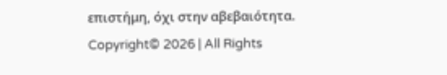επιστήμη, όχι στην αβεβαιότητα.
Copyright© 2026 | All Rights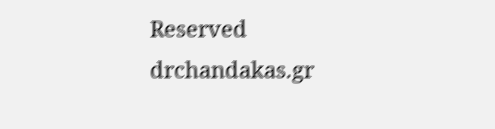Reserved drchandakas.gr